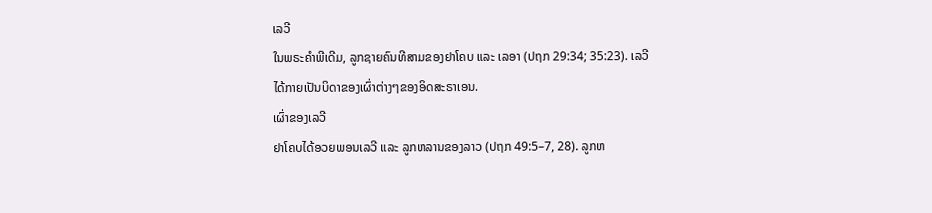ເລວີ
ໃນພຣະຄຳພີເດີມ, ລູກຊາຍຄົນທີສາມຂອງຢາໂຄບ ແລະ ເລອາ (ປຖກ 29:34; 35:23). ເລວີໄດ້ກາຍເປັນບິດາຂອງເຜົ່າຕ່າງໆຂອງອິດສະຣາເອນ.
ເຜົ່າຂອງເລວີ
ຢາໂຄບໄດ້ອວຍພອນເລວີ ແລະ ລູກຫລານຂອງລາວ (ປຖກ 49:5–7, 28). ລູກຫ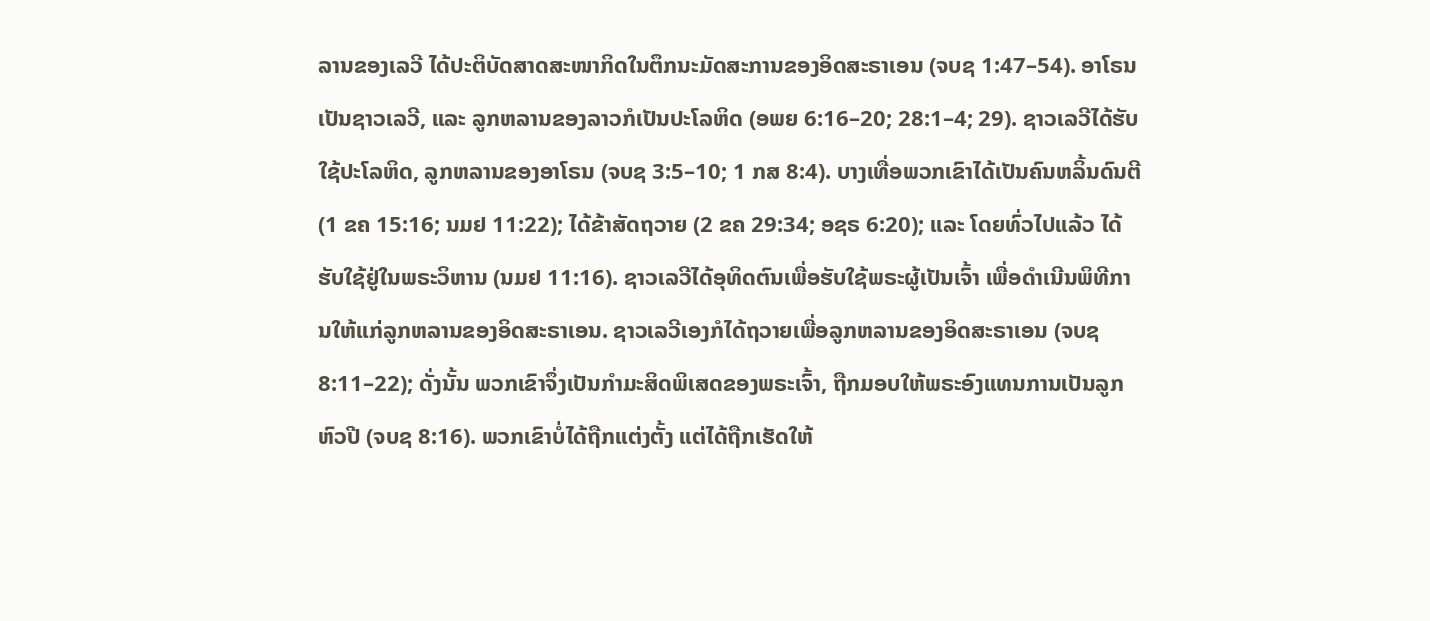ລານຂອງເລວີ ໄດ້ປະຕິບັດສາດສະໜາກິດໃນຕຶກນະມັດສະການຂອງອິດສະຣາເອນ (ຈບຊ 1:47–54). ອາໂຣນເປັນຊາວເລວີ, ແລະ ລູກຫລານຂອງລາວກໍເປັນປະໂລຫິດ (ອພຍ 6:16–20; 28:1–4; 29). ຊາວເລວີໄດ້ຮັບໃຊ້ປະໂລຫິດ, ລູກຫລານຂອງອາໂຣນ (ຈບຊ 3:5–10; 1 ກສ 8:4). ບາງເທື່ອພວກເຂົາໄດ້ເປັນຄົນຫລິ້ນດົນຕີ (1 ຂຄ 15:16; ນມຢ 11:22); ໄດ້ຂ້າສັດຖວາຍ (2 ຂຄ 29:34; ອຊຣ 6:20); ແລະ ໂດຍທົ່ວໄປແລ້ວ ໄດ້ຮັບໃຊ້ຢູ່ໃນພຣະວິຫານ (ນມຢ 11:16). ຊາວເລວີໄດ້ອຸທິດຕົນເພື່ອຮັບໃຊ້ພຣະຜູ້ເປັນເຈົ້າ ເພື່ອດຳເນີນພິທີການໃຫ້ແກ່ລູກຫລານຂອງອິດສະຣາເອນ. ຊາວເລວີເອງກໍໄດ້ຖວາຍເພື່ອລູກຫລານຂອງອິດສະຣາເອນ (ຈບຊ 8:11–22); ດັ່ງນັ້ນ ພວກເຂົາຈຶ່ງເປັນກຳມະສິດພິເສດຂອງພຣະເຈົ້າ, ຖືກມອບໃຫ້ພຣະອົງແທນການເປັນລູກຫົວປີ (ຈບຊ 8:16). ພວກເຂົາບໍ່ໄດ້ຖືກແຕ່ງຕັ້ງ ແຕ່ໄດ້ຖືກເຮັດໃຫ້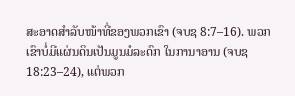ສະອາດສຳລັບໜ້າທີ່ຂອງພວກເຂົາ (ຈບຊ 8:7–16). ພວກເຂົາບໍ່ມີແຜ່ນດິນເປັນມູນມໍລະດົກ ໃນການາອານ (ຈບຊ 18:23–24), ແຕ່ພວກ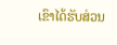ເຂົາໄດ້ຮັບສ່ວນ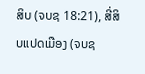ສິບ (ຈບຊ 18:21), ສີ່ສິບແປດເມືອງ (ຈບຊ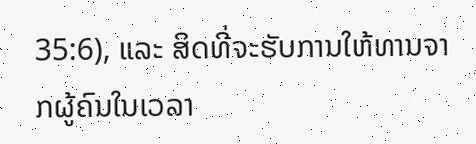35:6), ແລະ ສິດທີ່ຈະຮັບການໃຫ້ທານຈາກຜູ້ຄົນໃນເວລາ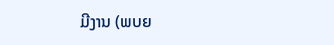ມີງານ (ພບຍ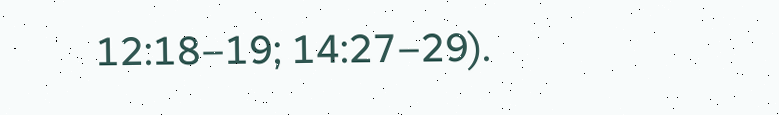12:18–19; 14:27–29).